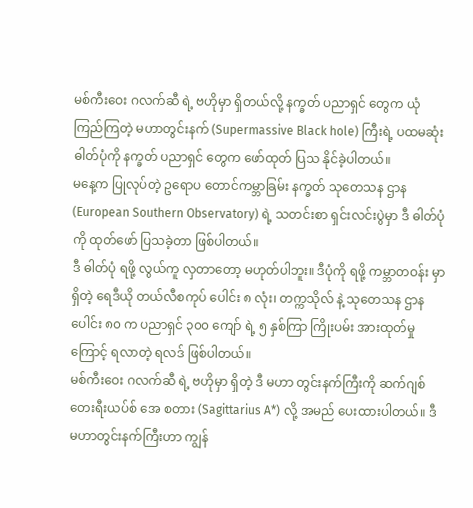မစ်ကီးဝေး ဂလက်ဆီ ရဲ့ ဗဟိုမှာ ရှိတယ်လို့ နက္ခတ် ပညာရှင် တွေက ယုံကြည်ကြတဲ့ မဟာတွင်းနက် (Supermassive Black hole) ကြီးရဲ့ ပထမဆုံး ဓါတ်ပုံကို နက္ခတ် ပညာရှင် တွေက ဖော်ထုတ် ပြသ နိုင်ခဲ့ပါတယ်။
မနေ့က ပြုလုပ်တဲ့ ဥရောပ တောင်ကမ္ဘာခြမ်း နက္ခတ် သုတေသန ဌာန (European Southern Observatory) ရဲ့ သတင်းစာ ရှင်းလင်းပွဲမှာ ဒီ ဓါတ်ပုံကို ထုတ်ဖော် ပြသခဲ့တာ ဖြစ်ပါတယ်။
ဒီ ဓါတ်ပုံ ရဖို့ လွယ်ကူ လှတာတော့ မဟုတ်ပါဘူး။ ဒီပုံကို ရဖို့ ကမ္ဘာတဝန်း မှာ ရှိတဲ့ ရေဒီယို တယ်လီစကုပ် ပေါင်း ၈ လုံး၊ တက္ကသိုလ် နဲ့ သုတေသန ဌာနပေါင်း ၈၀ က ပညာရှင် ၃၀၀ ကျော် ရဲ့ ၅ နှစ်ကြာ ကြိုးပမ်း အားထုတ်မှုကြောင့် ရလာတဲ့ ရလဒ် ဖြစ်ပါတယ်။
မစ်ကီးဝေး ဂလက်ဆီ ရဲ့ ဗဟိုမှာ ရှိတဲ့ ဒီ မဟာ တွင်းနက်ကြီးကို ဆက်ဂျစ်တေးရီးယပ်စ် အေ စတား (Sagittarius A*) လို့ အမည် ပေးထားပါတယ်။ ဒီ မဟာတွင်းနက်ကြီးဟာ ကျွန်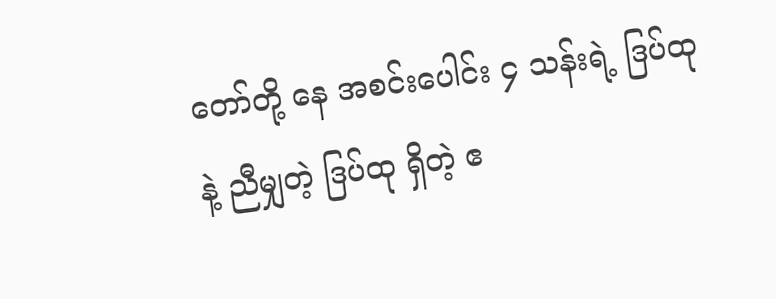တော်တို့ နေ အစင်းပေါင်း ၄ သန်းရဲ့ ဒြပ်ထုနဲ့ ညီမျှတဲ့ ဒြပ်ထု ရှိတဲ့ ဧ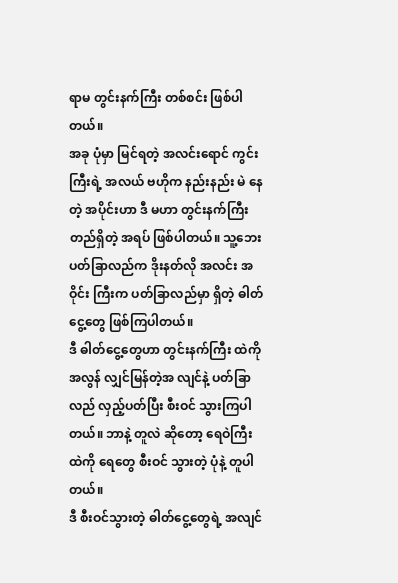ရာမ တွင်းနက်ကြီး တစ်စင်း ဖြစ်ပါတယ်။
အခု ပုံမှာ မြင်ရတဲ့ အလင်းရောင် ကွင်းကြီးရဲ့ အလယ် ဗဟိုက နည်းနည်း မဲ နေတဲ့ အပိုင်းဟာ ဒီ မဟာ တွင်းနက်ကြီး တည်ရှိတဲ့ အရပ် ဖြစ်ပါတယ်။ သူ့ဘေး ပတ်ခြာလည်က ဒိုးနတ်လို အလင်း အဝိုင်း ကြီးက ပတ်ခြာလည်မှာ ရှိတဲ့ ဓါတ်ငွေ့တွေ ဖြစ်ကြပါတယ်။
ဒီ ဓါတ်ငွေ့တွေဟာ တွင်းနက်ကြီး ထဲကို အလွန် လျှင်မြန်တဲ့အ လျင်နဲ့ ပတ်ခြာလည် လှည့်ပတ်ပြီး စီးဝင် သွားကြပါတယ်။ ဘာနဲ့ တူလဲ ဆိုတော့ ရေဝဲကြီး ထဲကို ရေတွေ စီးဝင် သွားတဲ့ ပုံနဲ့ တူပါတယ်။
ဒီ စီးဝင်သွားတဲ့ ဓါတ်ငွေ့တွေရဲ့ အလျင်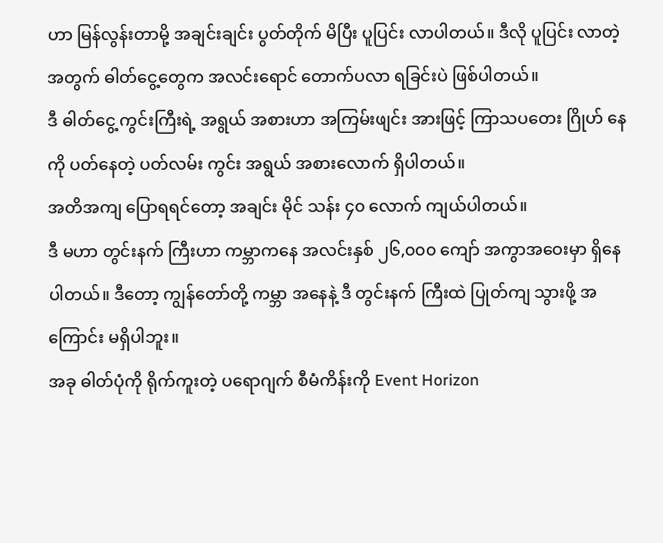ဟာ မြန်လွန်းတာမို့ အချင်းချင်း ပွတ်တိုက် မိပြီး ပူပြင်း လာပါတယ်။ ဒီလို ပူပြင်း လာတဲ့ အတွက် ဓါတ်ငွေ့တွေက အလင်းရောင် တောက်ပလာ ရခြင်းပဲ ဖြစ်ပါတယ်။
ဒီ ဓါတ်ငွေ့ ကွင်းကြီးရဲ့ အရွယ် အစားဟာ အကြမ်းဖျင်း အားဖြင့် ကြာသပတေး ဂြိုဟ် နေကို ပတ်နေတဲ့ ပတ်လမ်း ကွင်း အရွယ် အစားလောက် ရှိပါတယ်။
အတိအကျ ပြောရရင်တော့ အချင်း မိုင် သန်း ၄၀ လောက် ကျယ်ပါတယ်။
ဒီ မဟာ တွင်းနက် ကြီးဟာ ကမ္ဘာကနေ အလင်းနှစ် ၂၆,၀၀၀ ကျော် အကွာအဝေးမှာ ရှိနေပါတယ်။ ဒီတော့ ကျွန်တော်တို့ ကမ္ဘာ အနေနဲ့ ဒီ တွင်းနက် ကြီးထဲ ပြုတ်ကျ သွားဖို့ အကြောင်း မရှိပါဘူး။
အခု ဓါတ်ပုံကို ရိုက်ကူးတဲ့ ပရောဂျက် စီမံကိန်းကို Event Horizon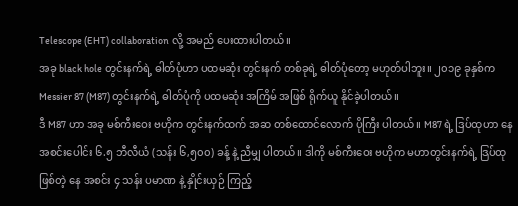Telescope (EHT) collaboration လို့ အမည် ပေးထားပါတယ်။
အခု black hole တွင်းနက်ရဲ့ ဓါတ်ပုံဟာ ပထမဆုံး တွင်းနက် တစ်ခုရဲ့ ဓါတ်ပုံတော့ မဟုတ်ပါဘူး။ ၂၀၁၉ ခုနှစ်က Messier 87 (M87) တွင်းနက်ရဲ့ ဓါတ်ပုံကို ပထမဆုံး အကြိမ် အဖြစ် ရိုက်ယူ နိုင်ခဲ့ပါတယ်။
ဒီ M87 ဟာ အခု မစ်ကီးဝေး ဗဟိုက တွင်းနက်ထက် အဆ တစ်ထောင်လောက် ပိုကြီး ပါတယ်။ M87 ရဲ့ ဒြပ်ထုဟာ နေ အစင်းပေါင်း ၆.၅ ဘီလီယံ (သန်း ၆,၅၀၀) ခန့် နဲ့ ညီမျှ ပါတယ်။ ဒါကို မစ်ကီးဝေး ဗဟိုက မဟာတွင်းနက်ရဲ့ ဒြပ်ထု ဖြစ်တဲ့ နေ အစင်း ၄ သန်း ပမာဏ နဲ့ နှိုင်းယှဉ် ကြည့်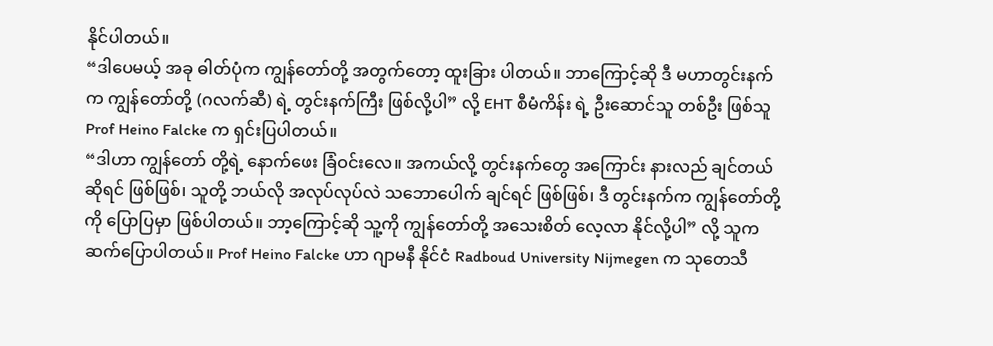နိုင်ပါတယ်။
“ဒါပေမယ့် အခု ဓါတ်ပုံက ကျွန်တော်တို့ အတွက်တော့ ထူးခြား ပါတယ်။ ဘာကြောင့်ဆို ဒီ မဟာတွင်းနက်က ကျွန်တော်တို့ (ဂလက်ဆီ) ရဲ့ တွင်းနက်ကြီး ဖြစ်လို့ပါ” လို့ EHT စီမံကိန်း ရဲ့ ဦးဆောင်သူ တစ်ဦး ဖြစ်သူ Prof Heino Falcke က ရှင်းပြပါတယ်။
“ဒါဟာ ကျွန်တော် တို့ရဲ့ နောက်ဖေး ခြံဝင်းလေ။ အကယ်လို့ တွင်းနက်တွေ အကြောင်း နားလည် ချင်တယ် ဆိုရင် ဖြစ်ဖြစ်၊ သူတို့ ဘယ်လို အလုပ်လုပ်လဲ သဘောပေါက် ချင်ရင် ဖြစ်ဖြစ်၊ ဒီ တွင်းနက်က ကျွန်တော်တို့ကို ပြောပြမှာ ဖြစ်ပါတယ်။ ဘာ့ကြောင့်ဆို သူ့ကို ကျွန်တော်တို့ အသေးစိတ် လေ့လာ နိုင်လို့ပါ” လို့ သူက ဆက်ပြောပါတယ်။ Prof Heino Falcke ဟာ ဂျာမနီ နိုင်ငံ Radboud University Nijmegen က သုတေသီ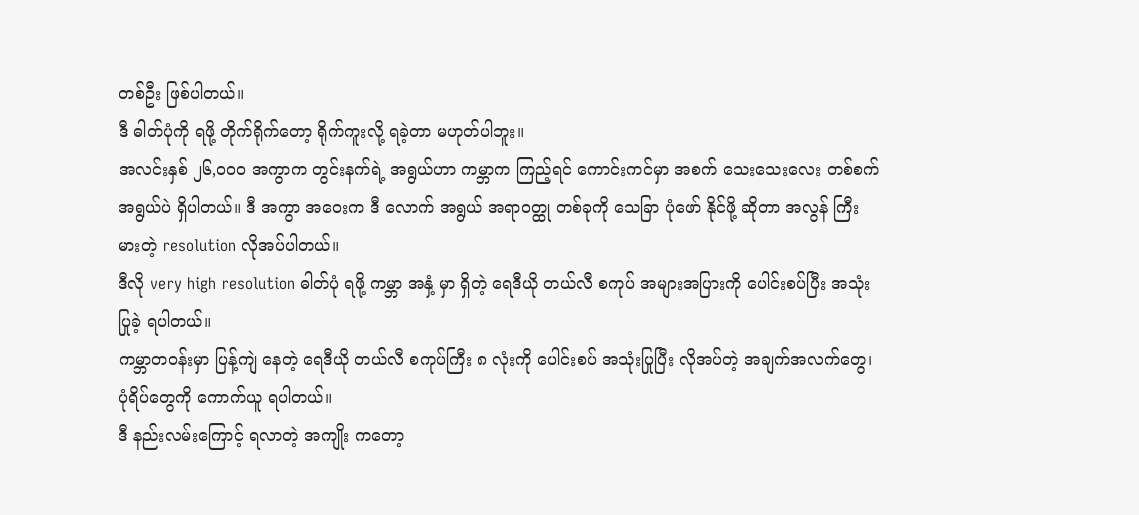တစ်ဦး ဖြစ်ပါတယ်။
ဒီ ဓါတ်ပုံကို ရဖို့ တိုက်ရိုက်တော့ ရိုက်ကူးလို့ ရခဲ့တာ မဟုတ်ပါဘူး။
အလင်းနှစ် ၂၆,၀၀၀ အကွာက တွင်းနက်ရဲ့ အရွယ်ဟာ ကမ္ဘာက ကြည့်ရင် ကောင်းကင်မှာ အစက် သေးသေးလေး တစ်စက် အရွယ်ပဲ ရှိပါတယ်။ ဒီ အကွာ အဝေးက ဒီ လောက် အရွယ် အရာဝတ္ထု တစ်ခုကို သေခြာ ပုံဖော် နိုင်ဖို့ ဆိုတာ အလွန် ကြီးမားတဲ့ resolution လိုအပ်ပါတယ်။
ဒီလို very high resolution ဓါတ်ပုံ ရဖို့ ကမ္ဘာ အနှံ့ မှာ ရှိတဲ့ ရေဒီယို တယ်လီ စကုပ် အများအပြားကို ပေါင်းစပ်ပြီး အသုံး ပြုခဲ့ ရပါတယ်။
ကမ္ဘာတဝန်းမှာ ပြန့်ကျဲ နေတဲ့ ရေဒီယို တယ်လီ စကုပ်ကြီး ၈ လုံးကို ပေါင်းစပ် အသုံးပြုပြီး လိုအပ်တဲ့ အချက်အလက်တွေ၊ ပုံရိပ်တွေကို ကောက်ယူ ရပါတယ်။
ဒီ နည်းလမ်းကြောင့် ရလာတဲ့ အကျိုး ကတော့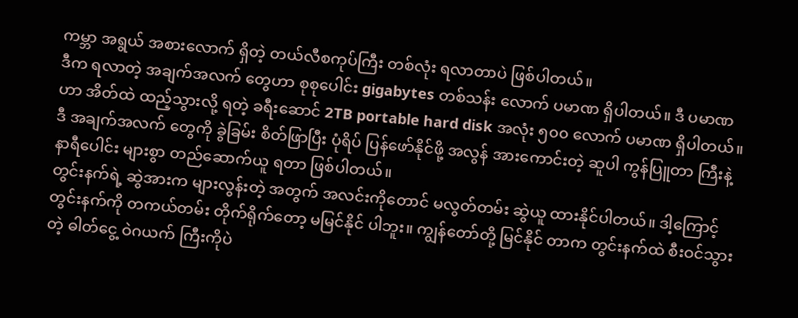ကမ္ဘာ အရွယ် အစားလောက် ရှိတဲ့ တယ်လီစကုပ်ကြီး တစ်လုံး ရလာတာပဲ ဖြစ်ပါတယ်။
ဒီက ရလာတဲ့ အချက်အလက် တွေဟာ စုစုပေါင်း gigabytes တစ်သန်း လောက် ပမာဏ ရှိပါတယ်။ ဒီ ပမာဏဟာ အိတ်ထဲ ထည့်သွားလို့ ရတဲ့ ခရီးဆောင် 2TB portable hard disk အလုံး ၅၀၀ လောက် ပမာဏ ရှိပါတယ်။
ဒီ အချက်အလက် တွေကို ခွဲခြမ်း စိတ်ဖြာပြီး ပုံရိပ် ပြန်ဖော်နိုင်ဖို့ အလွန် အားကောင်းတဲ့ ဆူပါ ကွန်ပြူတာ ကြီးနဲ့ နာရီပေါင်း များစွာ တည်ဆောက်ယူ ရတာ ဖြစ်ပါတယ်။
တွင်းနက်ရဲ့ ဆွဲအားက များလွန်းတဲ့ အတွက် အလင်းကိုတောင် မလွတ်တမ်း ဆွဲယူ ထားနိုင်ပါတယ်။ ဒါ့ကြောင့် တွင်းနက်ကို တကယ်တမ်း တိုက်ရိုက်တော့ မမြင်နိုင် ပါဘူး။ ကျွန်တော်တို့ မြင်နိုင် တာက တွင်းနက်ထဲ စီးဝင်သွားတဲ့ ဓါတ်ငွေ့ ဝဲဂယက် ကြီးကိုပဲ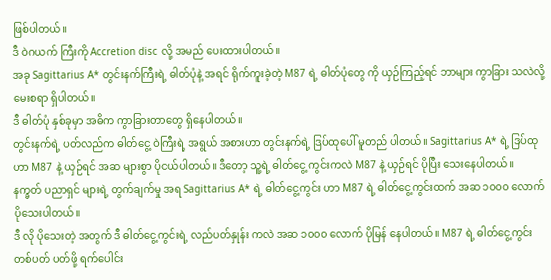ဖြစ်ပါတယ်။
ဒီ ဝဲဂယက် ကြီးကို Accretion disc လို့ အမည် ပေးထားပါတယ်။
အခု Sagittarius A* တွင်းနက်ကြီးရဲ့ ဓါတ်ပုံနဲ့ အရင် ရိုက်ကူးခဲ့တဲ့ M87 ရဲ့ ဓါတ်ပုံတွေ ကို ယှဉ်ကြည့်ရင် ဘာများ ကွာခြား သလဲလို့ မေးစရာ ရှိပါတယ်။
ဒီ ဓါတ်ပုံ နှစ်ခုမှာ အဓိက ကွာခြားတာတွေ ရှိနေပါတယ်။
တွင်းနက်ရဲ့ ပတ်လည်က ဓါတ်ငွေ့ ဝဲကြီးရဲ့ အရွယ် အစားဟာ တွင်းနက်ရဲ့ ဒြပ်ထုပေါ် မူတည် ပါတယ်။ Sagittarius A* ရဲ့ ဒြပ်ထုဟာ M87 နဲ့ ယှဉ်ရင် အဆ များစွာ ပိုငယ်ပါတယ်။ ဒီတော့ သူ့ရဲ့ ဓါတ်ငွေ့ ကွင်းကလဲ M87 နဲ့ ယှဉ်ရင် ပိုပြီး သေးနေပါတယ်။
နက္ခတ် ပညာရှင် များရဲ့ တွက်ချက်မှု အရ Sagittarius A* ရဲ့ ဓါတ်ငွေ့ကွင်း ဟာ M87 ရဲ့ ဓါတ်ငွေ့ကွင်းထက် အဆ ၁၀၀၀ လောက် ပိုသေးပါတယ်။
ဒီ လို ပိုသေးတဲ့ အတွက် ဒီ ဓါတ်ငွေ့ကွင်းရဲ့ လည်ပတ်နှုန်း ကလဲ အဆ ၁၀၀၀ လောက် ပိုမြန် နေပါတယ်။ M87 ရဲ့ ဓါတ်ငွေ့ကွင်း တစ်ပတ် ပတ်ဖို့ ရက်ပေါင်း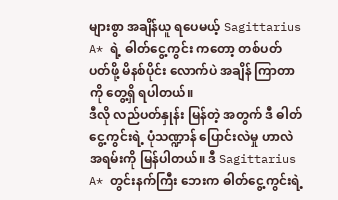များစွာ အချိန်ယူ ရပေမယ့် Sagittarius A* ရဲ့ ဓါတ်ငွေ့ကွင်း ကတော့ တစ်ပတ် ပတ်ဖို့ မိနစ်ပိုင်း လောက်ပဲ အချိန် ကြာတာကို တွေ့ရှိ ရပါတယ်။
ဒီလို လည်ပတ်နှုန်း မြန်တဲ့ အတွက် ဒီ ဓါတ်ငွေ့ကွင်းရဲ့ ပုံသဏ္ဍာန် ပြောင်းလဲမှု ဟာလဲ အရမ်းကို မြန်ပါတယ်။ ဒီ Sagittarius A* တွင်းနက်ကြီး ဘေးက ဓါတ်ငွေ့ကွင်းရဲ့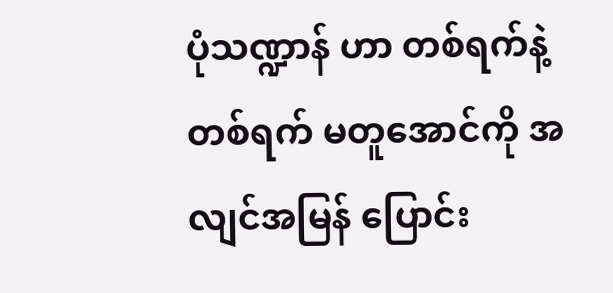ပုံသဏ္ဍာန် ဟာ တစ်ရက်နဲ့ တစ်ရက် မတူအောင်ကို အလျင်အမြန် ပြောင်း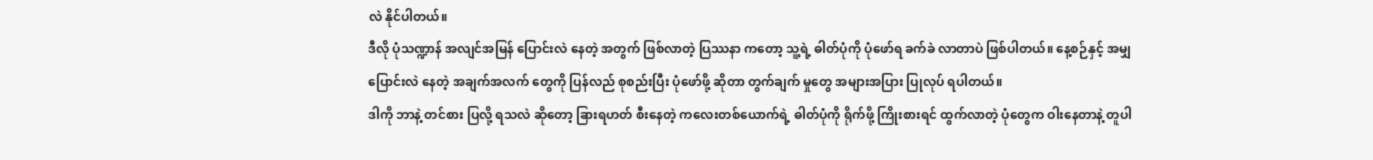လဲ နိုင်ပါတယ်။
ဒီလို ပုံသဏ္ဍာန် အလျင်အမြန် ပြောင်းလဲ နေတဲ့ အတွက် ဖြစ်လာတဲ့ ပြဿနာ ကတော့ သူ့ရဲ့ ဓါတ်ပုံကို ပုံဖော်ရ ခက်ခဲ လာတာပဲ ဖြစ်ပါတယ်။ နေ့စဉ်နှင့် အမျှ ပြောင်းလဲ နေတဲ့ အချက်အလက် တွေကို ပြန်လည် စုစည်းပြီး ပုံဖော်ဖို့ ဆိုတာ တွက်ချက် မှုတွေ အများအပြား ပြုလုပ် ရပါတယ်။
ဒါကို ဘာနဲ့ တင်စား ပြလို့ ရသလဲ ဆိုတော့ ခြားရဟတ် စီးနေတဲ့ ကလေးတစ်ယောက်ရဲ့ ဓါတ်ပုံကို ရိုက်ဖို့ ကြိုးစားရင် ထွက်လာတဲ့ ပုံတွေက ဝါးနေတာနဲ့ တူပါ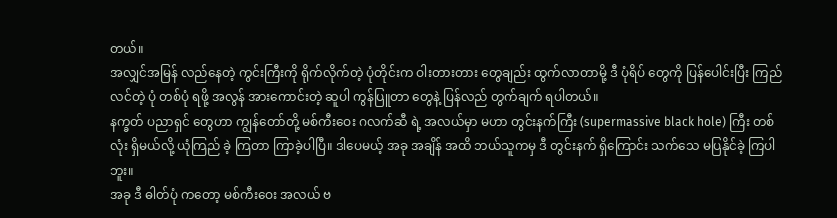တယ်။
အလျှင်အမြန် လည်နေတဲ့ ကွင်းကြီးကို ရိုက်လိုက်တဲ့ ပုံတိုင်းက ဝါးတားတား တွေချည်း ထွက်လာတာမို့ ဒီ ပုံရိပ် တွေကို ပြန်ပေါင်းပြီး ကြည်လင်တဲ့ ပုံ တစ်ပုံ ရဖို့ အလွန် အားကောင်းတဲ့ ဆူပါ ကွန်ပြူတာ တွေနဲ့ ပြန်လည် တွက်ချက် ရပါတယ်။
နက္ခတ် ပညာရှင် တွေဟာ ကျွန်တော်တို့ မစ်ကီးဝေး ဂလက်ဆီ ရဲ့ အလယ်မှာ မဟာ တွင်းနက်ကြီး (supermassive black hole) ကြီး တစ်လုံး ရှိမယ်လို့ ယုံကြည် ခဲ့ ကြတာ ကြာခဲ့ပါပြီ။ ဒါပေမယ့် အခု အချိန် အထိ ဘယ်သူကမှ ဒီ တွင်းနက် ရှိကြောင်း သက်သေ မပြနိုင်ခဲ့ ကြပါဘူး။
အခု ဒီ ဓါတ်ပုံ ကတော့ မစ်ကီးဝေး အလယ် ဗ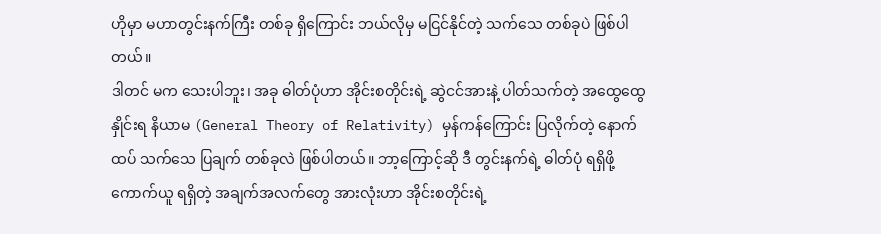ဟိုမှာ မဟာတွင်းနက်ကြီး တစ်ခု ရှိကြောင်း ဘယ်လိုမှ မငြင်နိုင်တဲ့ သက်သေ တစ်ခုပဲ ဖြစ်ပါတယ်။
ဒါတင် မက သေးပါဘူး၊ အခု ဓါတ်ပုံဟာ အိုင်းစတိုင်းရဲ့ ဆွဲငင်အားနဲ့ ပါတ်သက်တဲ့ အထွေထွေ နှိုင်းရ နိယာမ (General Theory of Relativity) မှန်ကန်ကြောင်း ပြလိုက်တဲ့ နောက်ထပ် သက်သေ ပြချက် တစ်ခုလဲ ဖြစ်ပါတယ်။ ဘာ့ကြောင့်ဆို ဒီ တွင်းနက်ရဲ့ ဓါတ်ပုံ ရရှိဖို့ ကောက်ယူ ရရှိတဲ့ အချက်အလက်တွေ အားလုံးဟာ အိုင်းစတိုင်းရဲ့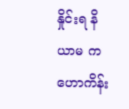နှိုင်းရ နိယာမ က ဟောကိန်း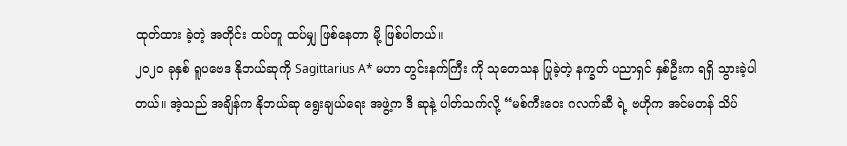ထုတ်ထား ခဲ့တဲ့ အတိုင်း ထပ်တူ ထပ်မျှ ဖြစ်နေတာ မို့ ဖြစ်ပါတယ်။
၂၀၂၀ ခုနှစ် ရူပဗေဒ နိုဘယ်ဆုကို Sagittarius A* မဟာ တွင်းနက်ကြီး ကို သုတေသန ပြုခဲ့တဲ့ နက္ခတ် ပညာရှင် နှစ်ဦးက ရရှိ သွားခဲ့ပါတယ်။ အဲ့သည် အချိန်က နိုဘယ်ဆု ရွေးချယ်ရေး အဖွဲ့က ဒီ ဆုနဲ့ ပါတ်သက်လို့ “မစ်ကီးဝေး ဂလက်ဆီ ရဲ့ ဗဟိုက အင်မတန် သိပ်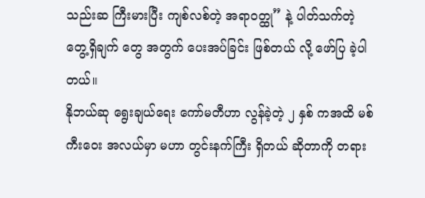သည်းဆ ကြီးမားပြီး ကျစ်လစ်တဲ့ အရာဝတ္ထု” နဲ့ ပါတ်သက်တဲ့ တွေ့ရှိချက် တွေ အတွက် ပေးအပ်ခြင်း ဖြစ်တယ် လို့ ဖော်ပြ ခဲ့ပါတယ်။
နိုဘယ်ဆု ရွေးချယ်ရေး ကော်မတီဟာ လွန်ခဲ့တဲ့ ၂ နှစ် ကအထိ မစ်ကီးဝေး အလယ်မှာ မဟာ တွင်းနက်ကြီး ရှိတယ် ဆိုတာကို တရား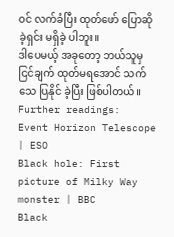ဝင် လက်ခံပြီး ထုတ်ဖော် ပြောဆိုခဲ့ရှင်း မရှိခဲ့ ပါဘူး။
ဒါပေမယ့် အခုတော့ ဘယ်သူမှ ငြင်ချက် ထုတ်မရအောင် သက်သေ ပြနိုင် ခဲ့ပြီး ဖြစ်ပါတယ်။
Further readings:
Event Horizon Telescope | ESO
Black hole: First picture of Milky Way monster | BBC
Black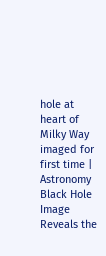hole at heart of Milky Way imaged for first time | Astronomy
Black Hole Image Reveals the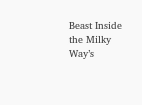Beast Inside the Milky Way’s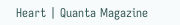Heart | Quanta Magazine